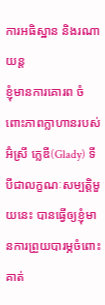ការអធិស្ឋាន និងរណាយន្ត
ខ្ញុំមានការគោរព ចំពោះភាពក្លាហានរបស់អ៊ំស្រី ក្លេឌី(Glady) ទីបីជាលក្ខណៈសម្បត្តិមួយនេះ បានធ្វើឲ្យខ្ញុំមានការព្រួយបារម្ភចំពោះគាត់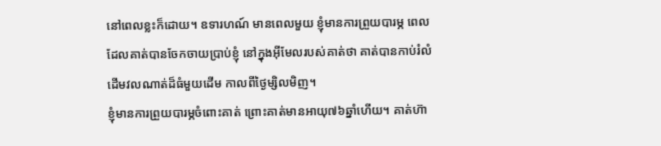នៅពេលខ្លះក៏ដោយ។ ឧទារហណ៍ មានពេលមួយ ខ្ញុំមានការព្រួយបារម្ភ ពេលដែលគាត់បានចែកចាយប្រាប់ខ្ញុំ នៅក្នុងអ៊ីមែលរបស់គាត់ថា គាត់បានកាប់រំលំដើមវលណាត់ដ៏ធំមួយដើម កាលពីថ្ងៃម្សិលមិញ។
ខ្ញុំមានការព្រួយបារម្ភចំពោះគាត់ ព្រោះគាត់មានអាយុ៧៦ឆ្នាំហើយ។ គាត់ហ៊ា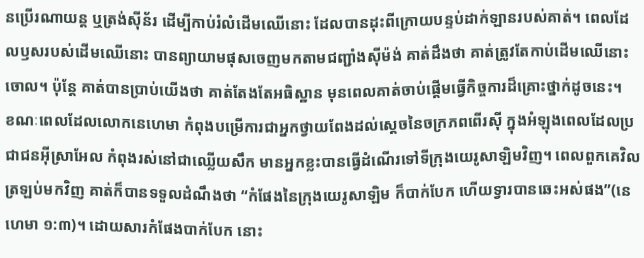នប្រើរណាយន្ត ឬត្រង់ស៊ីន័រ ដើម្បីកាប់រំលំដើមឈើនោះ ដែលបានដុះពីក្រោយបន្ទប់ដាក់ឡានរបស់គាត់។ ពេលដែលឫសរបស់ដើមឈើនោះ បានព្យាយាមផុសចេញមកតាមជញ្ជាំងស៊ីម៉ង់ គាត់ដឹងថា គាត់ត្រូវតែកាប់ដើមឈើនោះចោល។ ប៉ុន្តែ គាត់បានប្រាប់យើងថា គាត់តែងតែអធិស្ឋាន មុនពេលគាត់ចាប់ផ្តើមធ្វើកិច្ចការដ៏គ្រោះថ្នាក់ដូចនេះ។
ខណៈពេលដែលលោកនេហេមា កំពុងបម្រើការជាអ្នកថ្វាយពែងដល់ស្តេចនៃចក្រភពពើរស៊ី ក្នុងអំឡុងពេលដែលប្រជាជនអ៊ីស្រាអែល កំពុងរស់នៅជាឈ្លើយសឹក មានអ្នកខ្លះបានធ្វើដំណើរទៅទីក្រុងយេរូសាឡិមវិញ។ ពេលពួកគេវិលត្រឡប់មកវិញ គាត់ក៏បានទទួលដំណឹងថា “កំផែងនៃក្រុងយេរូសាឡិម ក៏បាក់បែក ហើយទ្វារបានឆេះអស់ផង”(នេហេមា ១:៣)។ ដោយសារកំផែងបាក់បែក នោះ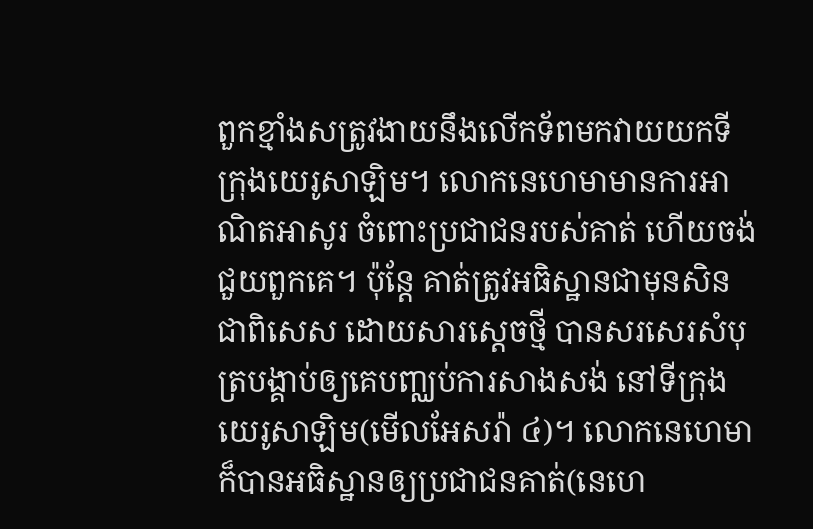ពួកខ្មាំងសត្រូវងាយនឹងលើកទ័ពមកវាយយកទីក្រុងយេរូសាឡិម។ លោកនេហេមាមានការអាណិតអាសូរ ចំពោះប្រជាជនរបស់គាត់ ហើយចង់ជួយពួកគេ។ ប៉ុន្តែ គាត់ត្រូវអធិស្ឋានជាមុនសិន ជាពិសេស ដោយសារស្តេចថ្មី បានសរសេរសំបុត្របង្គាប់ឲ្យគេបញ្ឈប់ការសាងសង់ នៅទីក្រុងយេរូសាឡិម(មើលអែសរ៉ា ៤)។ លោកនេហេមាក៏បានអធិស្ឋានឲ្យប្រជាជនគាត់(នេហេ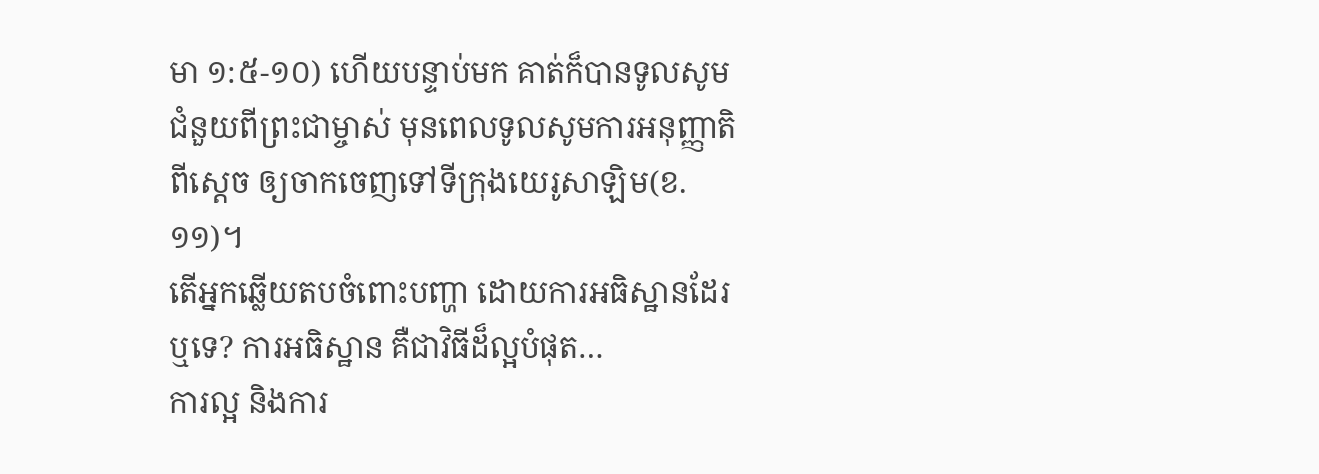មា ១:៥-១០) ហើយបន្ទាប់មក គាត់ក៏បានទូលសូមជំនួយពីព្រះជាម្ចាស់ មុនពេលទូលសូមការអនុញ្ញាតិពីស្តេច ឲ្យចាកចេញទៅទីក្រុងយេរូសាឡិម(ខ.១១)។
តើអ្នកឆ្លើយតបចំពោះបញ្ហា ដោយការអធិស្ឋានដែរឬទេ? ការអធិស្ឋាន គឺជាវិធីដ៏ល្អបំផុត…
ការល្អ និងការ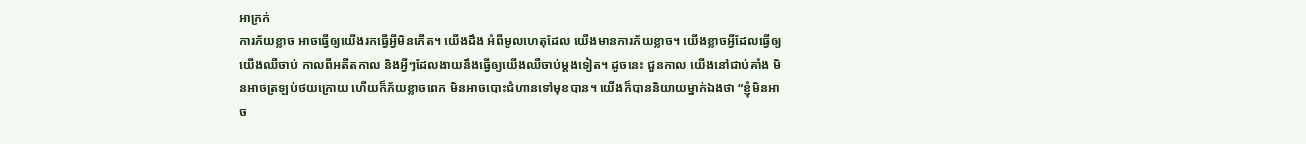អាក្រក់
ការភ័យខ្លាច អាចធ្វើឲ្យយើងរកធ្វើអ្វីមិនកើត។ យើងដឹង អំពីមូលហេតុដែល យើងមានការភ័យខ្លាច។ យើងខ្លាចអ្វីដែលធ្វើឲ្យយើងឈឺចាប់ កាលពីអតីតកាល និងអ្វីៗដែលងាយនឹងធ្វើឲ្យយើងឈឺចាប់ម្តងទៀត។ ដូចនេះ ជួនកាល យើងនៅជាប់គាំង មិនអាចត្រឡប់ថយក្រោយ ហើយក៏ភ័យខ្លាចពេក មិនអាចបោះជំហានទៅមុខបាន។ យើងក៏បាននិយាយម្នាក់ឯងថា “ខ្ញុំមិនអាច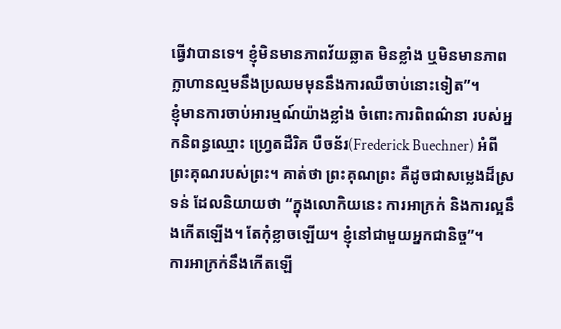ធ្វើវាបានទេ។ ខ្ញុំមិនមានភាពវ័យឆ្លាត មិនខ្លាំង ឬមិនមានភាពក្លាហានល្មមនឹងប្រឈមមុននឹងការឈឺចាប់នោះទៀត”។
ខ្ញុំមានការចាប់អារម្មណ៍យ៉ាងខ្លាំង ចំពោះការពិពណ៌នា របស់អ្នកនិពន្ធឈ្មោះ ហ្វ្រេតដឺរិគ បឺចន័រ(Frederick Buechner) អំពីព្រះគុណរបស់ព្រះ។ គាត់ថា ព្រះគុណព្រះ គឺដូចជាសម្លេងដ៏ស្រទន់ ដែលនិយាយថា “ក្នុងលោកិយនេះ ការអាក្រក់ និងការល្អនឹងកើតឡើង។ តែកុំខ្លាចឡើយ។ ខ្ញុំនៅជាមួយអ្នកជានិច្ច”។
ការអាក្រក់នឹងកើតឡើ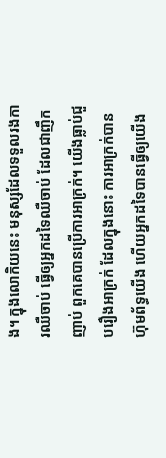ង។ ក្នុងលោកិយនេះ មនុស្សដែលទទួលរងការឈឺចាប់ ធ្វើឲ្យអ្នកដទៃឈឺចាប់ ដែលជាញឹកញាប់ ពួកគេបានប្រើការអាក្រក់។ យើងធ្លាប់ជួបរឿងអាក្រក់ ដែលក្នុងនោះ ការអាក្រក់បានហ៊ុមព័ទ្ធយើង ហើយអ្នកដទៃបានធ្វើឲ្យយើង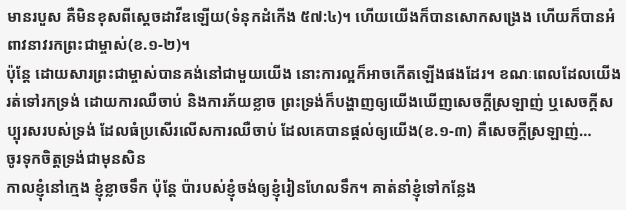មានរបួស គឺមិនខុសពីស្តេចដាវីឌឡើយ(ទំនុកដំកើង ៥៧:៤)។ ហើយយើងក៏បានសោកសង្រេង ហើយក៏បានអំពាវនាវរកព្រះជាម្ចាស់(ខ.១-២)។
ប៉ុន្តែ ដោយសារព្រះជាម្ចាស់បានគង់នៅជាមួយយើង នោះការល្អក៏អាចកើតឡើងផងដែរ។ ខណៈពេលដែលយើងរត់ទៅរកទ្រង់ ដោយការឈឺចាប់ និងការភ័យខ្លាច ព្រះទ្រង់ក៏បង្ហាញឲ្យយើងឃើញសេចក្តីស្រឡាញ់ ឬសេចក្តីសប្បុរសរបស់ទ្រង់ ដែលធំប្រសើរលើសការឈឺចាប់ ដែលគេបានផ្តល់ឲ្យយើង(ខ.១-៣) គឺសេចក្តីស្រឡាញ់…
ចូរទុកចិត្តទ្រង់ជាមុនសិន
កាលខ្ញុំនៅក្មេង ខ្ញុំខ្លាចទឹក ប៉ុន្តែ ប៉ារបស់ខ្ញុំចង់ឲ្យខ្ញុំរៀនហែលទឹក។ គាត់នាំខ្ញុំទៅកន្លែង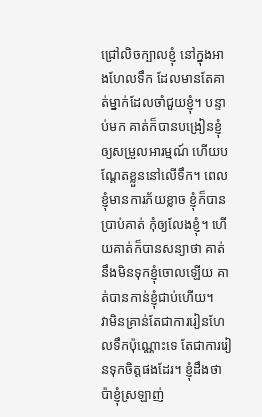ជ្រៅលិចក្បាលខ្ញុំ នៅក្នុងអាងហែលទឹក ដែលមានតែគាត់ម្នាក់ដែលចាំជួយខ្ញុំ។ បន្ទាប់មក គាត់ក៏បានបង្រៀនខ្ញុំឲ្យសម្រួលអារម្មណ៍ ហើយបណ្តែតខ្លួននៅលើទឹក។ ពេលខ្ញុំមានការភ័យខ្លាច ខ្ញុំក៏បានប្រាប់គាត់ កុំឲ្យលែងខ្ញុំ។ ហើយគាត់ក៏បានសន្យាថា គាត់នឹងមិនទុកខ្ញុំចោលឡើយ គាត់បានកាន់ខ្ញុំជាប់ហើយ។
វាមិនគ្រាន់តែជាការរៀនហែលទឹកប៉ុណ្ណោះទេ តែជាការរៀនទុកចិត្តផងដែរ។ ខ្ញុំដឹងថា ប៉ាខ្ញុំស្រឡាញ់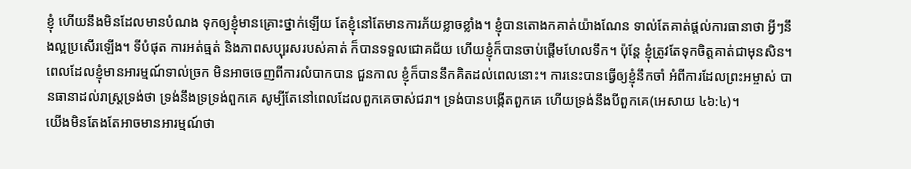ខ្ញុំ ហើយនឹងមិនដែលមានបំណង ទុកឲ្យខ្ញុំមានគ្រោះថ្នាក់ឡើយ តែខ្ញុំនៅតែមានការភ័យខ្លាចខ្លាំង។ ខ្ញុំបានតោងកគាត់យ៉ាងណែន ទាល់តែគាត់ផ្តល់ការធានាថា អ្វីៗនឹងល្អប្រសើរឡើង។ ទីបំផុត ការអត់ធ្មត់ និងភាពសប្បុរសរបស់គាត់ ក៏បានទទួលជោគជ័យ ហើយខ្ញុំក៏បានចាប់ផ្តើមហែលទឹក។ ប៉ុន្តែ ខ្ញុំត្រូវតែទុកចិត្តគាត់ជាមុនសិន។
ពេលដែលខ្ញុំមានអារម្មណ៍ទាល់ច្រក មិនអាចចេញពីការលំបាកបាន ជួនកាល ខ្ញុំក៏បាននឹកគិតដល់ពេលនោះ។ ការនេះបានធ្វើឲ្យខ្ញុំនឹកចាំ អំពីការដែលព្រះអម្ចាស់ បានធានាដល់រាស្រ្តទ្រង់ថា ទ្រង់នឹងទ្រទ្រង់ពួកគេ សូម្បីតែនៅពេលដែលពួកគេចាស់ជរា។ ទ្រង់បានបង្កើតពួកគេ ហើយទ្រង់នឹងបីពួកគេ(អេសាយ ៤៦:៤)។
យើងមិនតែងតែអាចមានអារម្មណ៍ថា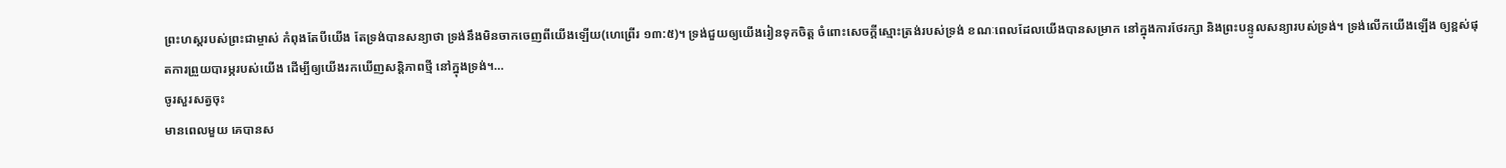ព្រះហស្តរបស់ព្រះជាម្ចាស់ កំពុងតែបីយើង តែទ្រង់បានសន្យាថា ទ្រង់នឹងមិនចាកចេញពីយើងឡើយ(ហេព្រើរ ១៣:៥)។ ទ្រង់ជួយឲ្យយើងរៀនទុកចិត្ត ចំពោះសេចក្តីស្មោះត្រង់របស់ទ្រង់ ខណៈពេលដែលយើងបានសម្រាក នៅក្នុងការថែរក្សា និងព្រះបន្ទូលសន្យារបស់ទ្រង់។ ទ្រង់លើកយើងឡើង ឲ្យខ្ពស់ផុតការព្រួយបារម្ភរបស់យើង ដើម្បីឲ្យយើងរកឃើញសន្តិភាពថ្មី នៅក្នុងទ្រង់។…
ចូរសួរសត្វចុះ
មានពេលមួយ គេបានស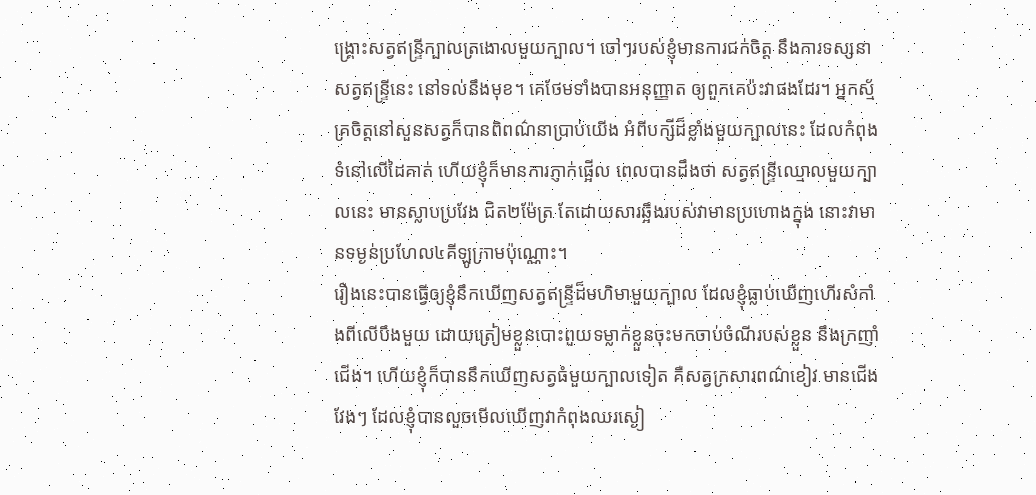ង្រ្គោះសត្វឥន្រ្ទីក្បាលត្រងោលមួយក្បាល។ ចៅៗរបស់ខ្ញុំមានការជក់ចិត្ត នឹងការទស្សនាសត្វឥន្រ្ទីនេះ នៅទល់នឹងមុខ។ គេថែមទាំងបានអនុញ្ញាត ឲ្យពួកគេប៉ះវាផងដែរ។ អ្នកស្ម័គ្រចិត្តនៅសួនសត្វក៏បានពិពណ៌នាប្រាប់យើង អំពីបក្សីដ៏ខ្លាំងមួយក្បាលនេះ ដែលកំពុងទំនៅលើដៃគាត់ ហើយខ្ញុំក៏មានការភ្ញាក់ផ្អើល ពេលបានដឹងថា សត្វឥន្រ្ទីឈ្មោលមួយក្បាលនេះ មានស្លាបប្រវែង ជិត២ម៉ែត្រ តែដោយសារឆ្អឹងរបស់វាមានប្រហោងក្នុង នោះវាមានទម្ងន់ប្រហែល៤គីឡូក្រាមប៉ុណ្ណោះ។
រឿងនេះបានធ្វើឲ្យខ្ញុំនឹកឃើញសត្វឥន្រ្ទីដ៏មហិមាមួយក្បាល ដែលខ្ញុំធ្លាប់ឃើញហើរសំកាំងពីលើបឹងមួយ ដោយត្រៀមខ្លួនបោះពួយទម្លាក់ខ្លួនចុះមកចាប់ចំណីរបស់ខ្លួន នឹងក្រញាំជើង។ ហើយខ្ញុំក៏បាននឹកឃើញសត្វធំមួយក្បាលទៀត គឺសត្វក្រសារពណ៌ខៀវ មានជើងវែងៗ ដែលខ្ញុំបានលួចមើលឃើញវាកំពុងឈរស្ងៀ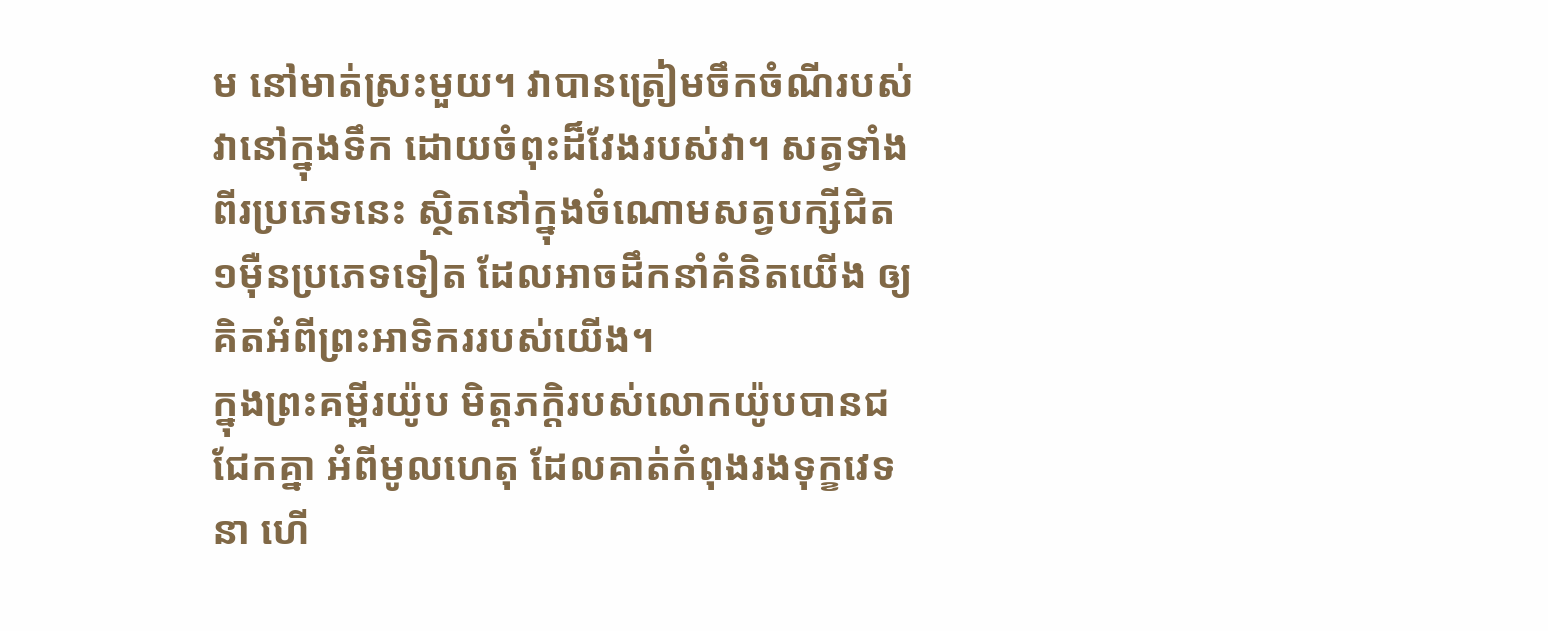ម នៅមាត់ស្រះមួយ។ វាបានត្រៀមចឹកចំណីរបស់វានៅក្នុងទឹក ដោយចំពុះដ៏វែងរបស់វា។ សត្វទាំងពីរប្រភេទនេះ ស្ថិតនៅក្នុងចំណោមសត្វបក្សីជិត១ម៉ឺនប្រភេទទៀត ដែលអាចដឹកនាំគំនិតយើង ឲ្យគិតអំពីព្រះអាទិកររបស់យើង។
ក្នុងព្រះគម្ពីរយ៉ូប មិត្តភក្តិរបស់លោកយ៉ូបបានជជែកគ្នា អំពីមូលហេតុ ដែលគាត់កំពុងរងទុក្ខវេទនា ហើ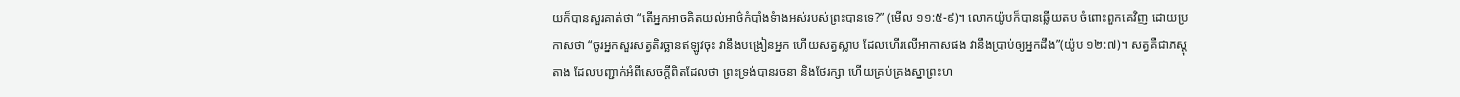យក៏បានសួរគាត់ថា “តើអ្នកអាចគិតយល់អាថ៌កំបាំងទំាងអស់របស់ព្រះបានទេ?” (មើល ១១:៥-៩)។ លោកយ៉ូបក៏បានឆ្លើយតប ចំពោះពួកគេវិញ ដោយប្រកាសថា “ចូរអ្នកសួរសត្វតិរច្ឆានឥឡូវចុះ វានឹងបង្រៀនអ្នក ហើយសត្វស្លាប ដែលហើរលើអាកាសផង វានឹងប្រាប់ឲ្យអ្នកដឹង”(យ៉ូប ១២:៧)។ សត្វគឺជាភស្តុតាង ដែលបញ្ជាក់អំពីសេចក្តីពិតដែលថា ព្រះទ្រង់បានរចនា និងថែរក្សា ហើយគ្រប់គ្រងស្នាព្រះហ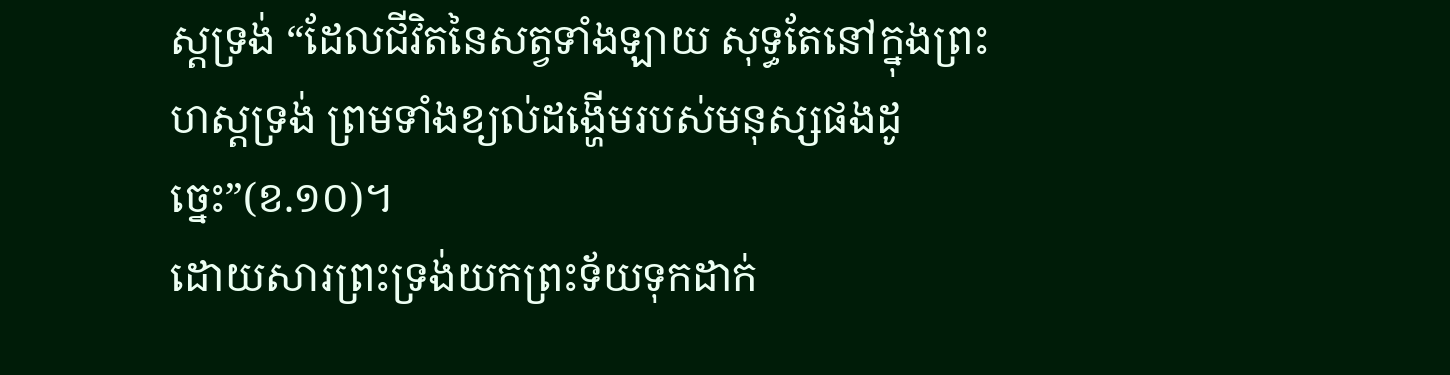ស្តទ្រង់ “ដែលជីវិតនៃសត្វទាំងឡាយ សុទ្ធតែនៅក្នុងព្រះហស្តទ្រង់ ព្រមទាំងខ្យល់ដង្ហើមរបស់មនុស្សផងដូច្នេះ”(ខ.១០)។
ដោយសារព្រះទ្រង់យកព្រះទ័យទុកដាក់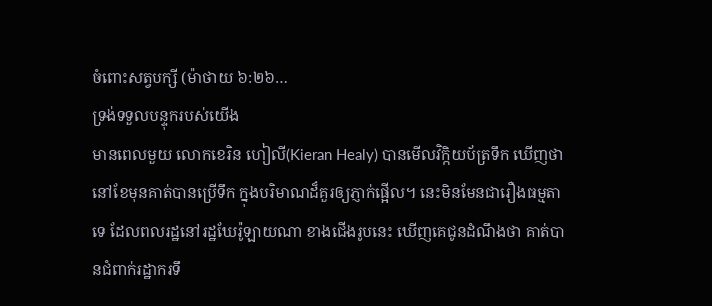ចំពោះសត្វបក្សី (ម៉ាថាយ ៦:២៦…
ទ្រង់ទទួលបន្ទុករបស់យើង
មានពេលមួយ លោកខេរិន ហៀលី(Kieran Healy) បានមើលវិក្កិយប័ត្រទឹក ឃើញថា នៅខែមុនគាត់បានប្រើទឹក ក្នុងបរិមាណដ៏គួរឲ្យភ្ញាក់ផ្អើល។ នេះមិនមែនជារឿងធម្មតាទេ ដែលពលរដ្ឋនៅរដ្ឋឃែរ៉ូឡាយណា ខាងជើងរូបនេះ ឃើញគេជូនដំណឹងថា គាត់បានជំពាក់រដ្ឋាករទឹ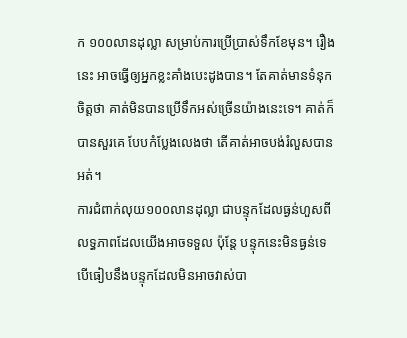ក ១០០លានដុល្លា សម្រាប់ការប្រើប្រាស់ទឹកខែមុន។ រឿងនេះ អាចធ្វើឲ្យអ្នកខ្លះគាំងបេះដូងបាន។ តែគាត់មានទំនុកចិត្តថា គាត់មិនបានប្រើទឹកអស់ច្រើនយ៉ាងនេះទេ។ គាត់ក៏បានសួរគេ បែបកំប្លែងលេងថា តើគាត់អាចបង់រំលួសបានអត់។
ការជំពាក់លុយ១០០លានដុល្លា ជាបន្ទុកដែលធ្ងន់ហួសពីលទ្ធភាពដែលយើងអាចទទួល ប៉ុន្តែ បន្ទុកនេះមិនធ្ងន់ទេ បើធៀបនឹងបន្ទុកដែលមិនអាចវាស់បា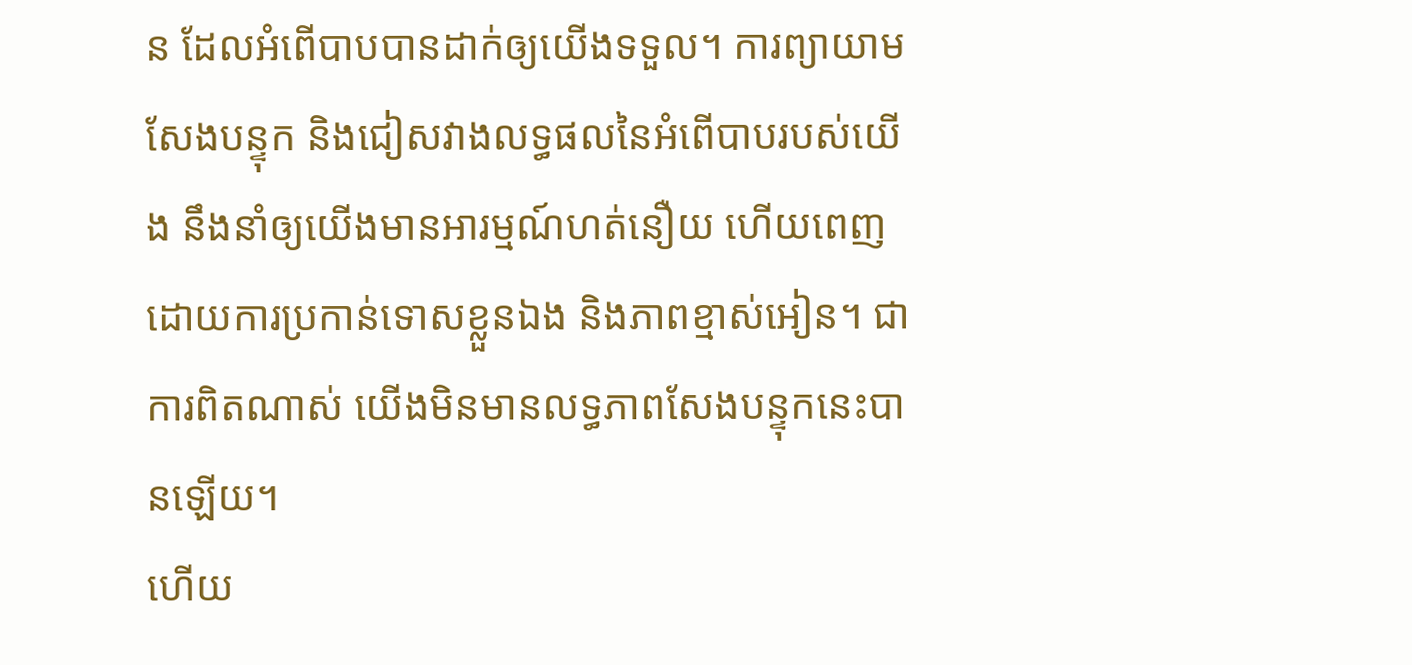ន ដែលអំពើបាបបានដាក់ឲ្យយើងទទួល។ ការព្យាយាមសែងបន្ទុក និងជៀសវាងលទ្ធផលនៃអំពើបាបរបស់យើង នឹងនាំឲ្យយើងមានអារម្មណ៍ហត់នឿយ ហើយពេញដោយការប្រកាន់ទោសខ្លួនឯង និងភាពខ្មាស់អៀន។ ជាការពិតណាស់ យើងមិនមានលទ្ធភាពសែងបន្ទុកនេះបានឡើយ។
ហើយ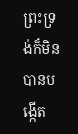ព្រះទ្រង់ក៏មិនបានបង្កើត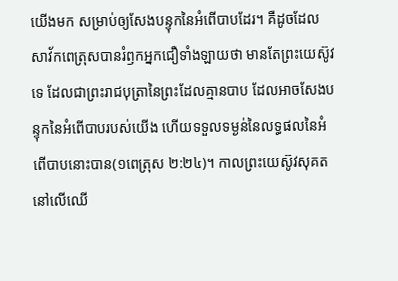យើងមក សម្រាប់ឲ្យសែងបន្ទុកនៃអំពើបាបដែរ។ គឺដូចដែលសាវ័កពេត្រុសបានរំឭកអ្នកជឿទាំងឡាយថា មានតែព្រះយេស៊ូវទេ ដែលជាព្រះរាជបុត្រានៃព្រះដែលគ្មានបាប ដែលអាចសែងបន្ទុកនៃអំពើបាបរបស់យើង ហើយទទួលទម្ងន់នៃលទ្ធផលនៃអំពើបាបនោះបាន(១ពេត្រុស ២:២៤)។ កាលព្រះយេស៊ូវសុគតនៅលើឈើ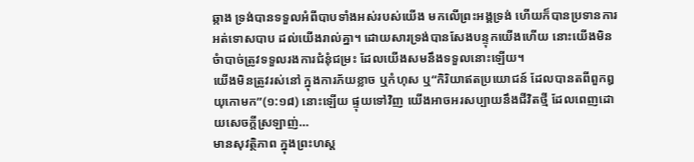ឆ្កាង ទ្រង់បានទទួលអំពីបាបទាំងអស់របស់យើង មកលើព្រះអង្គទ្រង់ ហើយក៏បានប្រទានការអត់ទោសបាប ដល់យើងរាល់គ្នា។ ដោយសារទ្រង់បានសែងបន្ទុកយើងហើយ នោះយើងមិនចំាបាច់ត្រូវទទួលរងការជំនុំជម្រះ ដែលយើងសមនឹងទទួលនោះឡើយ។
យើងមិនត្រូវរស់នៅ ក្នុងការភ័យខ្លាច ឬកំហុស ឬ“កិរិយាឥតប្រយោជន៍ ដែលបានតពីពួកឰយុកោមក”(១:១៨) នោះឡើយ ផ្ទុយទៅវិញ យើងអាចអរសប្បាយនឹងជីវិតថ្មី ដែលពេញដោយសេចក្តីស្រឡាញ់…
មានសុវត្ថិភាព ក្នុងព្រះហស្ត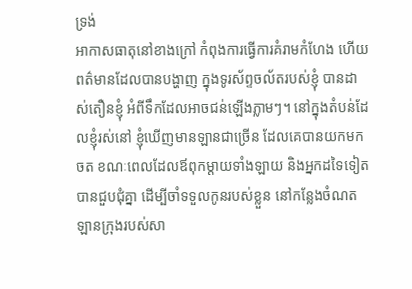ទ្រង់
អាកាសធាតុនៅខាងក្រៅ កំពុងការធ្វើការគំរាមកំហែង ហើយពត៌មានដែលបានបង្ហាញ ក្នុងទូរស័ព្ទចល័តរបស់ខ្ញុំ បានដាស់តឿនខ្ញុំ អំពីទឹកដែលអាចជន់ឡើងភ្លាមៗ។ នៅក្នុងតំបន់ដែលខ្ញុំរស់នៅ ខ្ញុំឃើញមានឡានជាច្រើន ដែលគេបានយកមកចត ខណៈពេលដែលឪពុកម្តាយទាំងឡាយ និងអ្នកដទៃទៀត បានជួបជុំគ្នា ដើម្បីចាំទទួលកូនរបស់ខ្លួន នៅកន្លែងចំណតឡានក្រុងរបស់សា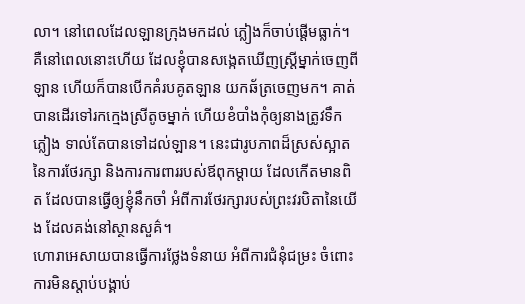លា។ នៅពេលដែលឡានក្រុងមកដល់ ភ្លៀងក៏ចាប់ផ្តើមធ្លាក់។ គឺនៅពេលនោះហើយ ដែលខ្ញុំបានសង្កេតឃើញស្រី្តម្នាក់ចេញពីឡាន ហើយក៏បានបើកគំរបគូតឡាន យកឆ័ត្រចេញមក។ គាត់បានដើរទៅរកក្មេងស្រីតូចម្នាក់ ហើយខំបាំងកុំឲ្យនាងត្រូវទឹកភ្លៀង ទាល់តែបានទៅដល់ឡាន។ នេះជារូបភាពដ៏ស្រស់ស្អាត នៃការថែរក្សា និងការការពាររបស់ឪពុកម្តាយ ដែលកើតមានពិត ដែលបានធ្វើឲ្យខ្ញុំនឹកចាំ អំពីការថែរក្សារបស់ព្រះវរបិតានៃយើង ដែលគង់នៅស្ថានសួគ៌។
ហោរាអេសាយបានធ្វើការថ្លែងទំនាយ អំពីការជំនុំជម្រះ ចំពោះការមិនស្តាប់បង្គាប់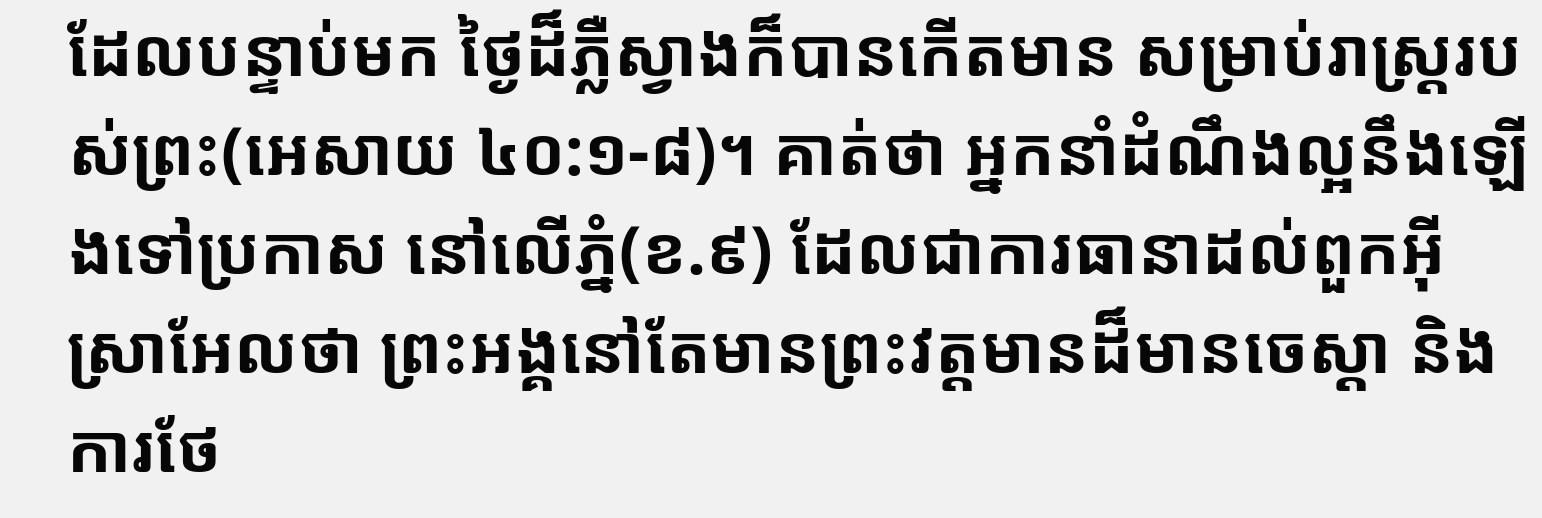ដែលបន្ទាប់មក ថ្ងៃដ៏ភ្លឺស្វាងក៏បានកើតមាន សម្រាប់រាស្រ្តរបស់ព្រះ(អេសាយ ៤០:១-៨)។ គាត់ថា អ្នកនាំដំណឹងល្អនឹងឡើងទៅប្រកាស នៅលើភ្នំ(ខ.៩) ដែលជាការធានាដល់ពួកអ៊ីស្រាអែលថា ព្រះអង្គនៅតែមានព្រះវត្តមានដ៏មានចេស្តា និងការថែ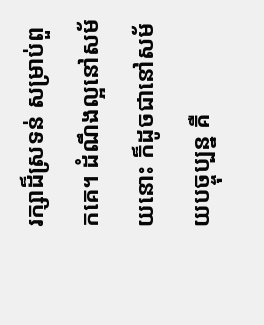រក្សាដ៏ស្រទន់ សម្រាប់ពួកគេ។ ដំណឹងល្អនៅសម័យនោះ ក៏ដូចជានៅសម័យបច្ចុប្បន្ន គឺ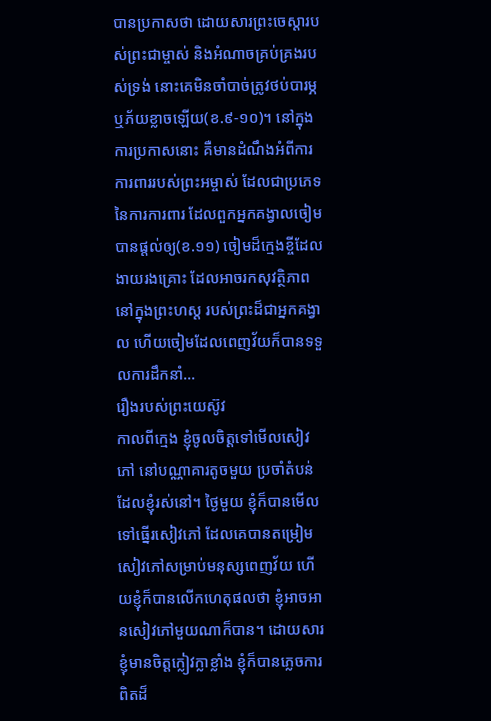បានប្រកាសថា ដោយសារព្រះចេស្តារបស់ព្រះជាម្ចាស់ និងអំណាចគ្រប់គ្រងរបស់ទ្រង់ នោះគេមិនចាំបាច់ត្រូវថប់បារម្ភ ឬភ័យខ្លាចឡើយ(ខ.៩-១០)។ នៅក្នុងការប្រកាសនោះ គឺមានដំណឹងអំពីការការពាររបស់ព្រះអម្ចាស់ ដែលជាប្រភេទនៃការការពារ ដែលពួកអ្នកគង្វាលចៀមបានផ្តល់ឲ្យ(ខ.១១) ចៀមដ៏ក្មេងខ្ចីដែលងាយរងគ្រោះ ដែលអាចរកសុវត្ថិភាព នៅក្នុងព្រះហស្ត របស់ព្រះដ៏ជាអ្នកគង្វាល ហើយចៀមដែលពេញវ័យក៏បានទទួលការដឹកនាំ…
រឿងរបស់ព្រះយេស៊ូវ
កាលពីក្មេង ខ្ញុំចូលចិត្តទៅមើលសៀវភៅ នៅបណ្ណាគារតូចមួយ ប្រចាំតំបន់ដែលខ្ញុំរស់នៅ។ ថ្ងៃមួយ ខ្ញុំក៏បានមើលទៅធ្នើរសៀវភៅ ដែលគេបានតម្រៀមសៀវភៅសម្រាប់មនុស្សពេញវ័យ ហើយខ្ញុំក៏បានលើកហេតុផលថា ខ្ញុំអាចអានសៀវភៅមួយណាក៏បាន។ ដោយសារខ្ញុំមានចិត្តក្លៀវក្លាខ្លាំង ខ្ញុំក៏បានភ្លេចការពិតដ៏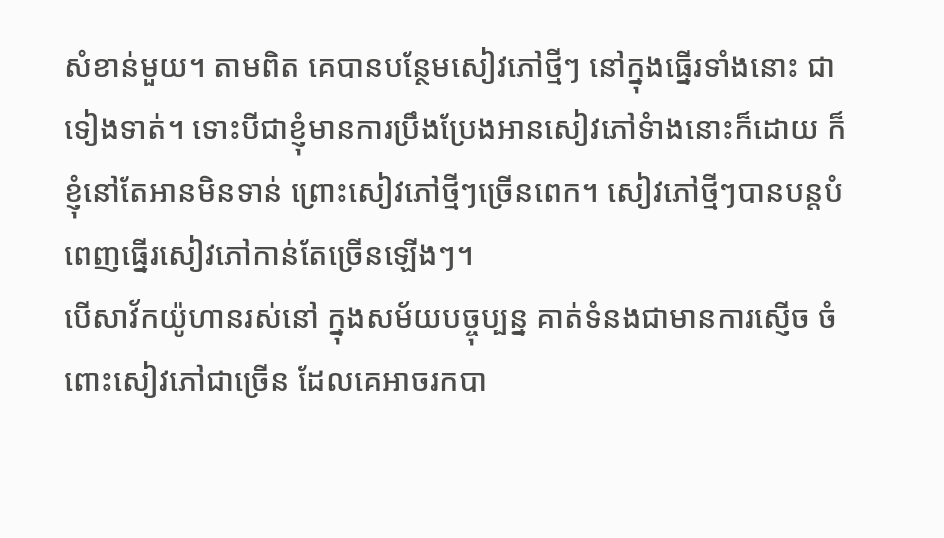សំខាន់មួយ។ តាមពិត គេបានបន្ថែមសៀវភៅថ្មីៗ នៅក្នុងធ្នើរទាំងនោះ ជាទៀងទាត់។ ទោះបីជាខ្ញុំមានការប្រឹងប្រែងអានសៀវភៅទំាងនោះក៏ដោយ ក៏ខ្ញុំនៅតែអានមិនទាន់ ព្រោះសៀវភៅថ្មីៗច្រើនពេក។ សៀវភៅថ្មីៗបានបន្តបំពេញធ្នើរសៀវភៅកាន់តែច្រើនឡើងៗ។
បើសាវ័កយ៉ូហានរស់នៅ ក្នុងសម័យបច្ចុប្បន្ន គាត់ទំនងជាមានការស្ញើច ចំពោះសៀវភៅជាច្រើន ដែលគេអាចរកបា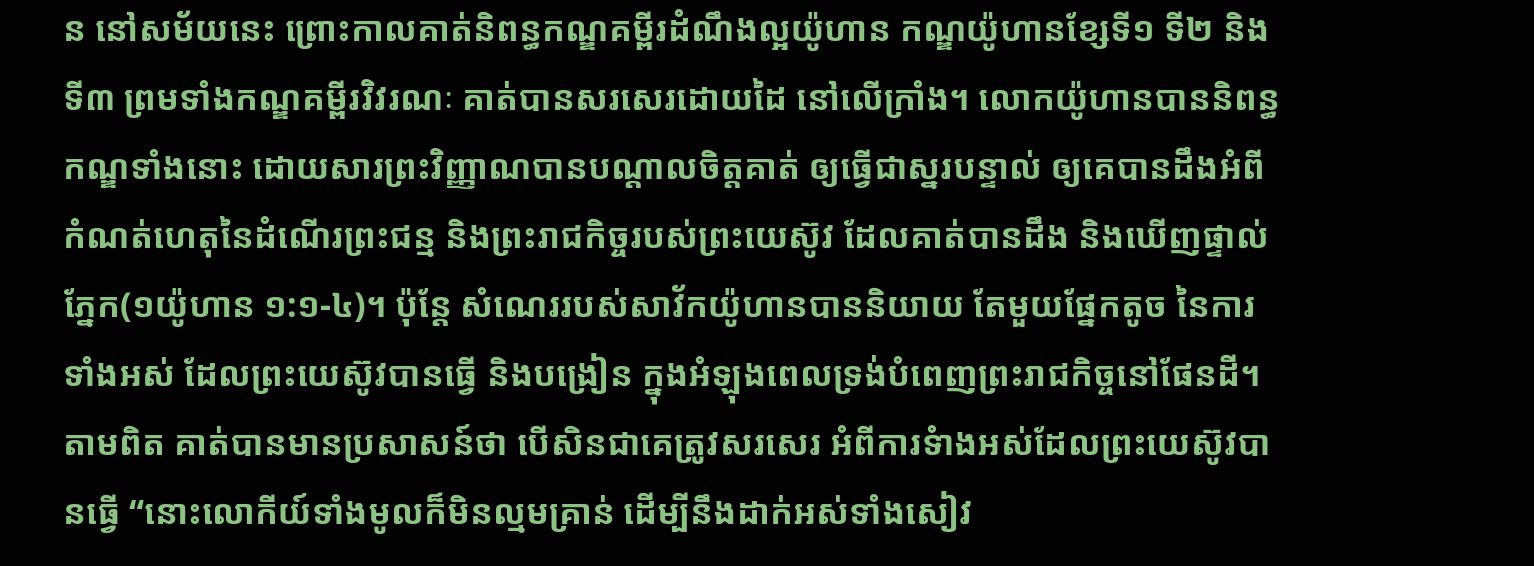ន នៅសម័យនេះ ព្រោះកាលគាត់និពន្ធកណ្ឌគម្ពីរដំណឹងល្អយ៉ូហាន កណ្ឌយ៉ូហានខ្សែទី១ ទី២ និងទី៣ ព្រមទាំងកណ្ឌគម្ពីរវិវរណៈ គាត់បានសរសេរដោយដៃ នៅលើក្រាំង។ លោកយ៉ូហានបាននិពន្ធកណ្ឌទាំងនោះ ដោយសារព្រះវិញ្ញាណបានបណ្តាលចិត្តគាត់ ឲ្យធ្វើជាស្នរបន្ទាល់ ឲ្យគេបានដឹងអំពីកំណត់ហេតុនៃដំណើរព្រះជន្ម និងព្រះរាជកិច្ចរបស់ព្រះយេស៊ូវ ដែលគាត់បានដឹង និងឃើញផ្ទាល់ភ្នែក(១យ៉ូហាន ១:១-៤)។ ប៉ុន្តែ សំណេររបស់សាវ័កយ៉ូហានបាននិយាយ តែមួយផ្នែកតូច នៃការទាំងអស់ ដែលព្រះយេស៊ូវបានធ្វើ និងបង្រៀន ក្នុងអំឡុងពេលទ្រង់បំពេញព្រះរាជកិច្ចនៅផែនដី។ តាមពិត គាត់បានមានប្រសាសន៍ថា បើសិនជាគេត្រូវសរសេរ អំពីការទំាងអស់ដែលព្រះយេស៊ូវបានធ្វើ “នោះលោកីយ៍ទាំងមូលក៏មិនល្មមគ្រាន់ ដើម្បីនឹងដាក់អស់ទាំងសៀវ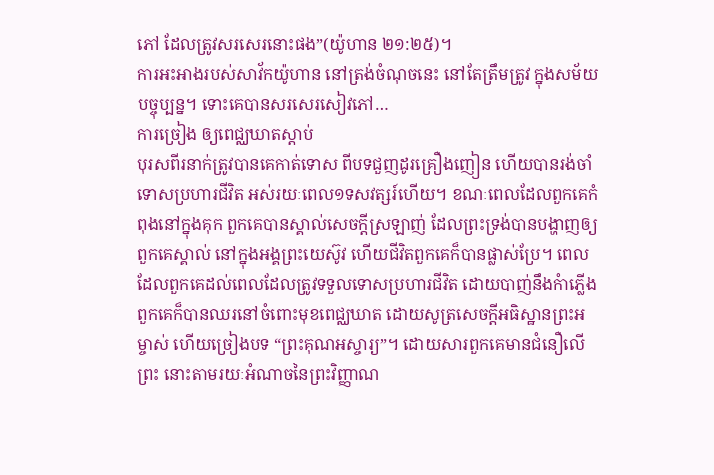ភៅ ដែលត្រូវសរសេរនោះផង”(យ៉ូហាន ២១:២៥)។
ការអះអាងរបស់សាវ័កយ៉ូហាន នៅត្រង់ចំណុចនេះ នៅតែត្រឹមត្រូវ ក្នុងសម័យបច្ចុប្បន្ន។ ទោះគេបានសរសេរសៀវភៅ…
ការច្រៀង ឲ្យពេជ្ឈឃាតស្តាប់
បុរសពីរនាក់ត្រូវបានគេកាត់ទោស ពីបទជួញដូរគ្រឿងញៀន ហើយបានរង់ចាំទោសប្រហារជីវិត អស់រយៈពេល១ទសវត្សរ៍ហើយ។ ខណៈពេលដែលពួកគេកំពុងនៅក្នុងគុក ពួកគេបានស្គាល់សេចក្តីស្រឡាញ់ ដែលព្រះទ្រង់បានបង្ហាញឲ្យពួកគេស្គាល់ នៅក្នុងអង្គព្រះយេស៊ូវ ហើយជីវិតពួកគេក៏បានផ្លាស់ប្រែ។ ពេលដែលពួកគេដល់ពេលដែលត្រូវទទួលទោសប្រហារជីវិត ដោយបាញ់នឹងកំាភ្លើង ពួកគេក៏បានឈរនៅចំពោះមុខពេជ្ឈឃាត ដោយសូត្រសេចក្តីអធិស្ឋានព្រះអម្ចាស់ ហើយច្រៀងបទ “ព្រះគុណអស្ចារ្យ”។ ដោយសារពួកគេមានជំនឿលើព្រះ នោះតាមរយៈអំណាចនៃព្រះវិញ្ញាណ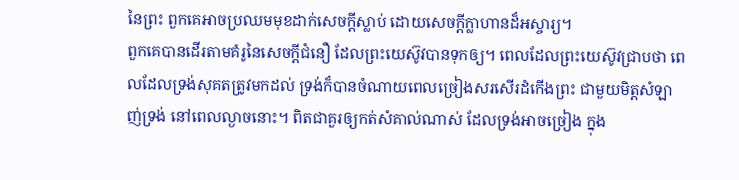នៃព្រះ ពួកគេអាចប្រឈមមុខដាក់សេចក្តីស្លាប់ ដោយសេចក្តីក្លាហានដ៏អស្ចារ្យ។
ពួកគេបានដើរតាមគំរូនៃសេចក្តីជំនឿ ដែលព្រះយេស៊ូវបានទុកឲ្យ។ ពេលដែលព្រះយេស៊ូវជ្រាបថា ពេលដែលទ្រង់សុគតត្រូវមកដល់ ទ្រង់ក៏បានចំណាយពេលច្រៀងសរសើរដំកើងព្រះ ជាមួយមិត្តសំឡាញ់ទ្រង់ នៅពេលល្ងាចនោះ។ ពិតជាគួរឲ្យកត់សំគាល់ណាស់ ដែលទ្រង់អាចច្រៀង ក្នុង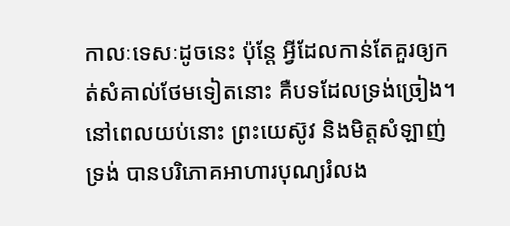កាលៈទេសៈដូចនេះ ប៉ុន្តែ អ្វីដែលកាន់តែគួរឲ្យកត់សំគាល់ថែមទៀតនោះ គឺបទដែលទ្រង់ច្រៀង។ នៅពេលយប់នោះ ព្រះយេស៊ូវ និងមិត្តសំឡាញ់ទ្រង់ បានបរិភោគអាហារបុណ្យរំលង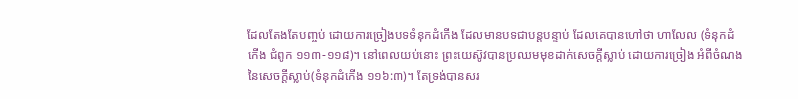ដែលតែងតែបញ្ចប់ ដោយការច្រៀងបទទំនុកដំកើង ដែលមានបទជាបន្តបន្ទាប់ ដែលគេបានហៅថា ហាលែល (ទំនុកដំកើង ជំពូក ១១៣-១១៨)។ នៅពេលយប់នោះ ព្រះយេស៊ូវបានប្រឈមមុខដាក់សេចក្តីស្លាប់ ដោយការច្រៀង អំពីចំណងនៃសេចក្តីស្លាប់(ទំនុកដំកើង ១១៦:៣)។ តែទ្រង់បានសរ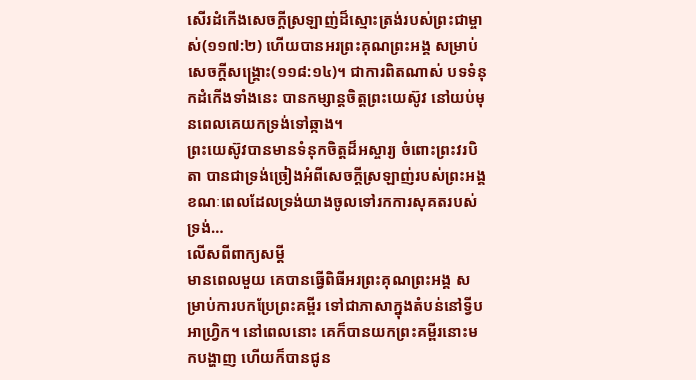សើរដំកើងសេចក្តីស្រឡាញ់ដ៏ស្មោះត្រង់របស់ព្រះជាម្ចាស់(១១៧:២) ហើយបានអរព្រះគុណព្រះអង្គ សម្រាប់សេចក្តីសង្រ្គោះ(១១៨:១៤)។ ជាការពិតណាស់ បទទំនុកដំកើងទាំងនេះ បានកម្សាន្តចិត្តព្រះយេស៊ូវ នៅយប់មុនពេលគេយកទ្រង់ទៅឆ្កាង។
ព្រះយេស៊ូវបានមានទំនុកចិត្តដ៏អស្ចារ្យ ចំពោះព្រះវរបិតា បានជាទ្រង់ច្រៀងអំពីសេចក្តីស្រឡាញ់របស់ព្រះអង្គ ខណៈពេលដែលទ្រង់យាងចូលទៅរកការសុគតរបស់ទ្រង់…
លើសពីពាក្យសម្តី
មានពេលមួយ គេបានធ្វើពិធីអរព្រះគុណព្រះអង្គ សម្រាប់ការបកប្រែព្រះគម្ពីរ ទៅជាភាសាក្នុងតំបន់នៅទ្វីបអាហ្វ្រិក។ នៅពេលនោះ គេក៏បានយកព្រះគម្ពីរនោះមកបង្ហាញ ហើយក៏បានជូន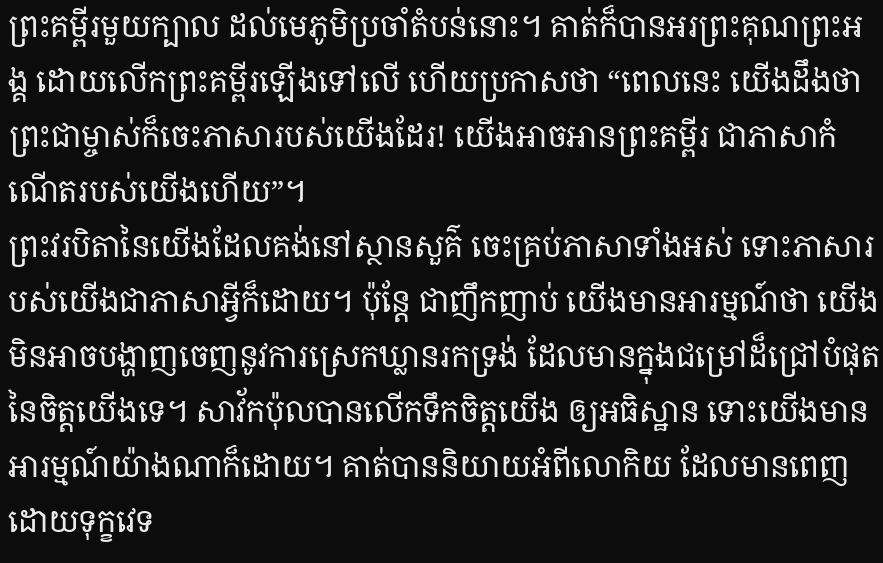ព្រះគម្ពីរមួយក្បាល ដល់មេភូមិប្រចាំតំបន់នោះ។ គាត់ក៏បានអរព្រះគុណព្រះអង្គ ដោយលើកព្រះគម្ពីរឡើងទៅលើ ហើយប្រកាសថា “ពេលនេះ យើងដឹងថា ព្រះជាម្ចាស់ក៏ចេះភាសារបស់យើងដែរ! យើងអាចអានព្រះគម្ពីរ ជាភាសាកំណើតរបស់យើងហើយ”។
ព្រះវរបិតានៃយើងដែលគង់នៅស្ថានសួគ៌ ចេះគ្រប់ភាសាទាំងអស់ ទោះភាសារបស់យើងជាភាសាអ្វីក៏ដោយ។ ប៉ុន្តែ ជាញឹកញាប់ យើងមានអារម្មណ៍ថា យើងមិនអាចបង្ហាញចេញនូវការស្រេកឃ្លានរកទ្រង់ ដែលមានក្នុងជម្រៅដ៏ជ្រៅបំផុតនៃចិត្តយើងទេ។ សាវ័កប៉ុលបានលើកទឹកចិត្តយើង ឲ្យអធិស្ឋាន ទោះយើងមានអារម្មណ៍យ៉ាងណាក៏ដោយ។ គាត់បាននិយាយអំពីលោកិយ ដែលមានពេញដោយទុក្ខវេទ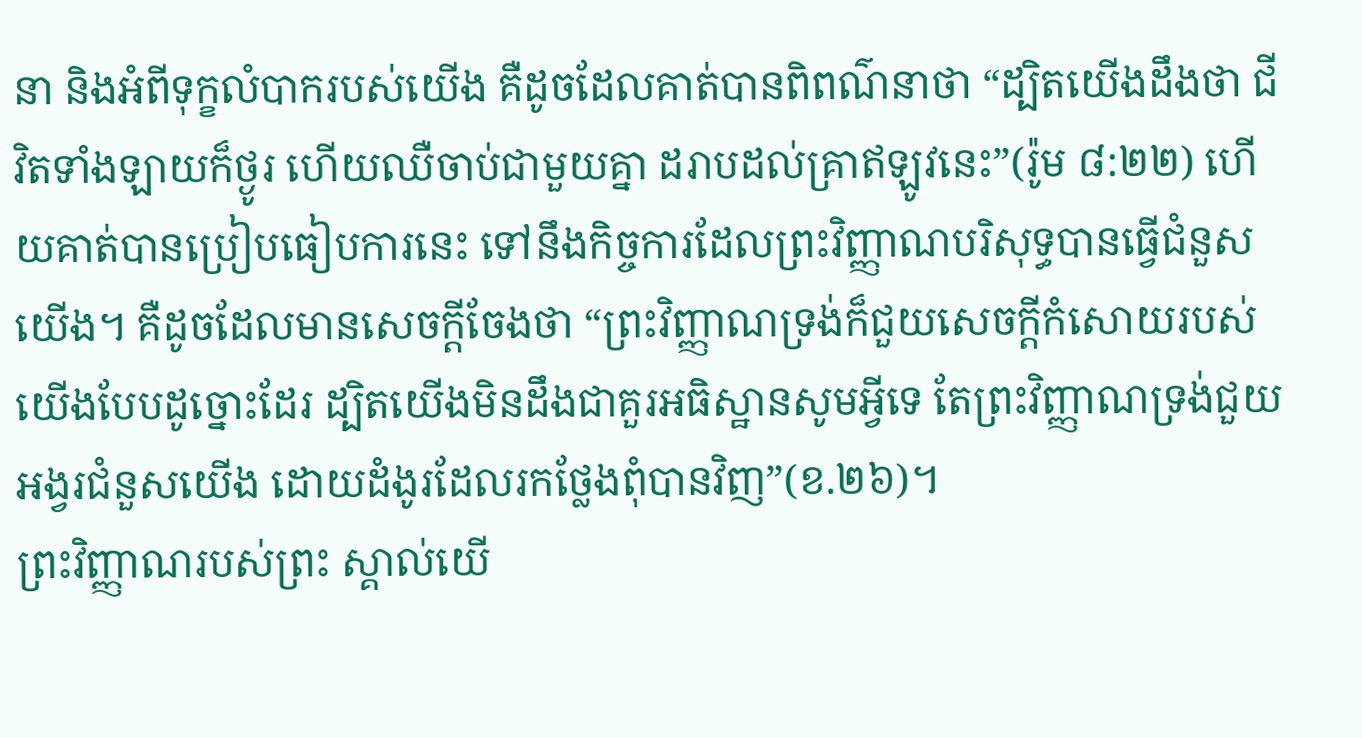នា និងអំពីទុក្ខលំបាករបស់យើង គឺដូចដែលគាត់បានពិពណ៌នាថា “ដ្បិតយើងដឹងថា ជីវិតទាំងឡាយក៏ថ្ងូរ ហើយឈឺចាប់ជាមួយគ្នា ដរាបដល់គ្រាឥឡូវនេះ”(រ៉ូម ៨:២២) ហើយគាត់បានប្រៀបធៀបការនេះ ទៅនឹងកិច្ចការដែលព្រះវិញ្ញាណបរិសុទ្ធបានធ្វើជំនួសយើង។ គឺដូចដែលមានសេចក្តីចែងថា “ព្រះវិញ្ញាណទ្រង់ក៏ជួយសេចក្តីកំសោយរបស់យើងបែបដូច្នោះដែរ ដ្បិតយើងមិនដឹងជាគួរអធិស្ឋានសូមអ្វីទេ តែព្រះវិញ្ញាណទ្រង់ជួយអង្វរជំនួសយើង ដោយដំងូរដែលរកថ្លែងពុំបានវិញ”(ខ.២៦)។
ព្រះវិញ្ញាណរបស់ព្រះ ស្គាល់យើ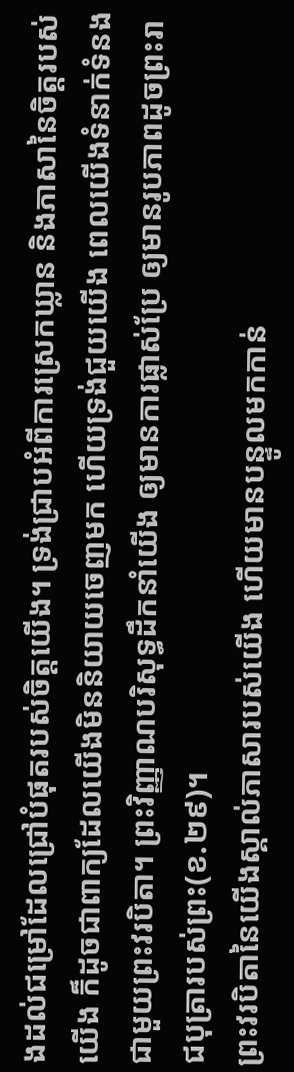ងដល់ជម្រៅដែលជ្រៅបំផុតរបស់ចិត្តយើង។ ទ្រង់ជ្រាបអំពីការស្រេកឃ្លាន និងភាសានៃចិត្តរបស់យើង ក៏ដូចជាពាក្យដែលយើងមិននិយាយចេញមក ហើយទ្រង់ជួយយើង ពេលយើងទំនាក់ទំនងជាមួយព្រះវរបិតា។ ព្រះវិញ្ញាណបរិសុទ្ធដឹកនាំយើង ឲ្យមានការផ្លាស់ប្រែ ឲ្យមានរូបភាពដូចព្រះរាជបុត្រារបស់ព្រះ(ខ.២៩)។
ព្រះវរបិតានៃយើងស្គាល់ភាសារបស់យើង ហើយមានបន្ទូលមកកាន់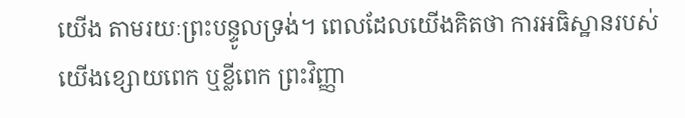យើង តាមរយៈព្រះបន្ទូលទ្រង់។ ពេលដែលយើងគិតថា ការអធិស្ឋានរបស់យើងខ្សោយពេក ឬខ្លីពេក ព្រះវិញ្ញា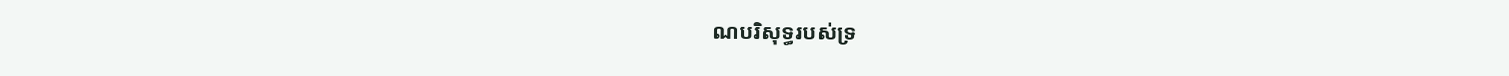ណបរិសុទ្ធរបស់ទ្រ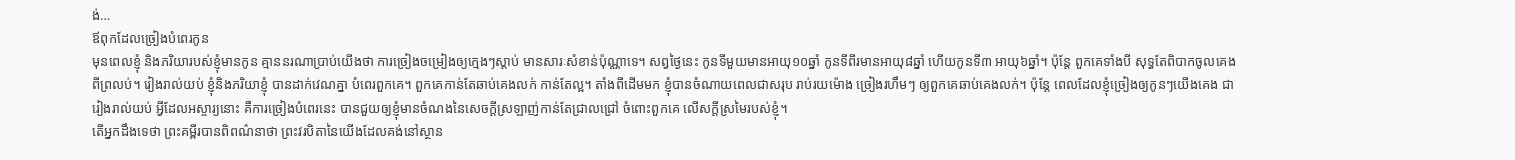ង់…
ឪពុកដែលច្រៀងបំពេរកូន
មុនពេលខ្ញុំ និងភរិយារបស់ខ្ញុំមានកូន គ្មាននរណាប្រាប់យើងថា ការច្រៀងចម្រៀងឲ្យក្មេងៗស្តាប់ មានសារៈសំខាន់ប៉ុណ្ណាទេ។ សព្វថ្ងៃនេះ កូនទីមួយមានអាយុ១០ឆ្នាំ កូនទីពីរមានអាយុ៨ឆ្នាំ ហើយកូនទី៣ អាយុ៦ឆ្នាំ។ ប៉ុន្តែ ពួកគេទាំងបី សុទ្ធតែពិបាកចូលគេង ពីព្រលប់។ រៀងរាល់យប់ ខ្ញុំនិងភរិយាខ្ញុំ បានដាក់វេណគ្នា បំពេរពួកគេ។ ពួកគេកាន់តែឆាប់គេងលក់ កាន់តែល្អ។ តាំងពីដើមមក ខ្ញុំបានចំណាយពេលជាសរុប រាប់រយម៉ោង ច្រៀងរហឹមៗ ឲ្យពួកគេឆាប់គេងលក់។ ប៉ុន្តែ ពេលដែលខ្ញុំច្រៀងឲ្យកូនៗយើងគេង ជារៀងរាល់យប់ អ្វីដែលអស្ចារ្យនោះ គឺការច្រៀងបំពេរនេះ បានជួយឲ្យខ្ញុំមានចំណងនៃសេចក្តីស្រឡាញ់កាន់តែជ្រាលជ្រៅ ចំពោះពួកគេ លើសក្តីស្រមៃរបស់ខ្ញុំ។
តើអ្នកដឹងទេថា ព្រះគម្ពីរបានពិពណ៌នាថា ព្រះវរបិតានៃយើងដែលគង់នៅស្ថាន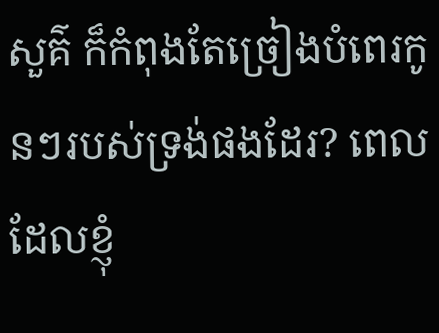សួគ៌ ក៏កំពុងតែច្រៀងបំពេរកូនៗរបស់ទ្រង់ផងដែរ? ពេលដែលខ្ញុំ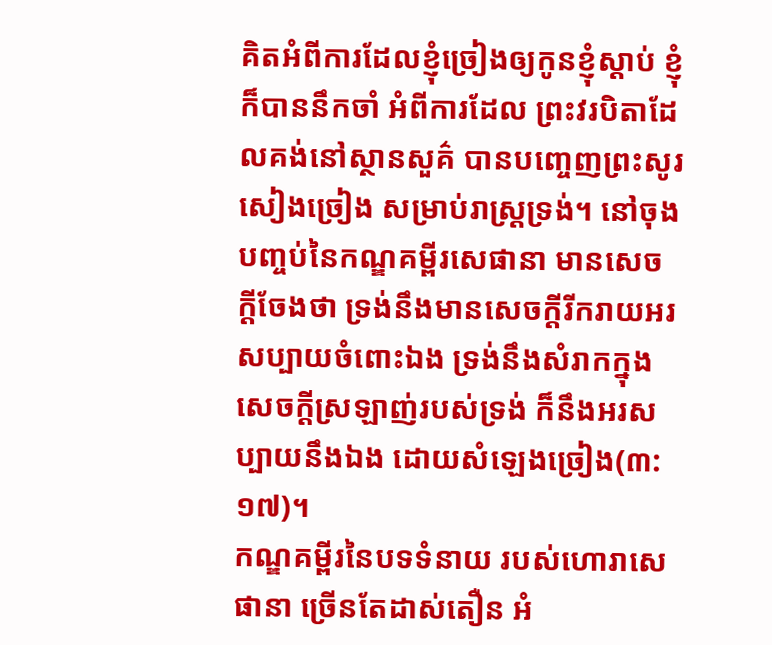គិតអំពីការដែលខ្ញុំច្រៀងឲ្យកូនខ្ញុំស្តាប់ ខ្ញុំក៏បាននឹកចាំ អំពីការដែល ព្រះវរបិតាដែលគង់នៅស្ថានសួគ៌ បានបញ្ចេញព្រះសូរសៀងច្រៀង សម្រាប់រាស្រ្តទ្រង់។ នៅចុងបញ្ចប់នៃកណ្ឌគម្ពីរសេផានា មានសេចក្តីចែងថា ទ្រង់នឹងមានសេចក្តីរីករាយអរសប្បាយចំពោះឯង ទ្រង់នឹងសំរាកក្នុងសេចក្តីស្រឡាញ់របស់ទ្រង់ ក៏នឹងអរសប្បាយនឹងឯង ដោយសំឡេងច្រៀង(៣:១៧)។
កណ្ឌគម្ពីរនៃបទទំនាយ របស់ហោរាសេផានា ច្រើនតែដាស់តឿន អំ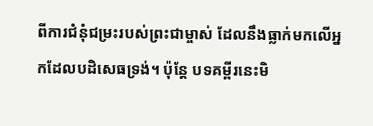ពីការជំនុំជម្រះរបស់ព្រះជាម្ចាស់ ដែលនឹងធ្លាក់មកលើអ្នកដែលបដិសេធទ្រង់។ ប៉ុន្តែ បទគម្ពីរនេះមិ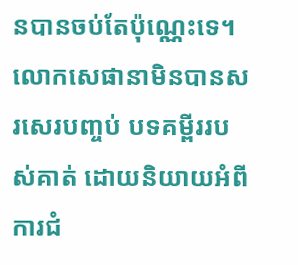នបានចប់តែប៉ុណ្ណេះទេ។ លោកសេផានាមិនបានសរសេរបញ្ចប់ បទគម្ពីររបស់គាត់ ដោយនិយាយអំពីការជំ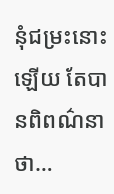នុំជម្រះនោះឡើយ តែបានពិពណ៌នាថា…